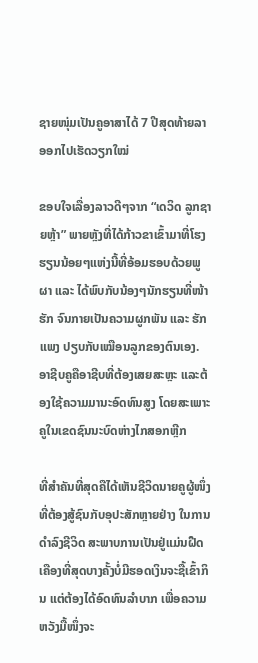ຊາຍໜຸ່ມເປັນຄູອາສາໄດ້ 7 ປີສຸດທ້າຍລາອອກໄປເຮັດວຽກໃໝ່

ຂອບໃຈເລື່ອງລາວດີໆຈາກ “ເດວິດ ລູກຊາຍຫຼ້າ” ພາຍຫຼັງທີ່ໄດ້ກ້າວຂາເຂົ້າມາທີ່ໂຮງຮຽນນ້ອຍໆແຫ່ງນີ້ທີ່ອ້ອມຮອບດ້ວຍພູຜາ ແລະ ໄດ້ພົບກັບນ້ອງໆນັກຮຽນທີ່ໜ້າຮັກ ຈົນກາຍເປັນຄວາມຜູກພັນ ແລະ ຮັກແພງ ປຽບກັບເໝືອນລູກຂອງຕົນເອງ. ອາຊີບຄູຄືອາຊີບທີ່ຕ້ອງເສຍສະຫຼະ ແລະຕ້ອງໃຊ້ຄວາມມານະອົດທົນສູງ ໂດຍສະເພາະຄູໃນເຂດຊົນນະບົດຫ່າງໄກສອກຫຼີກ

ທີ່ສຳຄັນທີ່ສຸດຄືໄດ້ເຫັນຊີວິດນາຍຄູຜູ້ໜຶ່ງທີ່ຕ້ອງສູ້ຊົນກັບອຸປະສັກຫຼາຍຢ່າງ ໃນການດຳລົງຊີວິດ ສະພາບການເປັນຢູ່ແມ່ນຝືດເຄືອງທີ່ສຸດບາງຄັ້ງບໍ່ມີຮອດເງິນຈະຊື້ເຂົ້າກິນ ແຕ່ຕ້ອງໄດ້ອົດທົນລຳບາກ ເພື່ອຄວາມຫວັງມື້ໜຶ່ງຈະ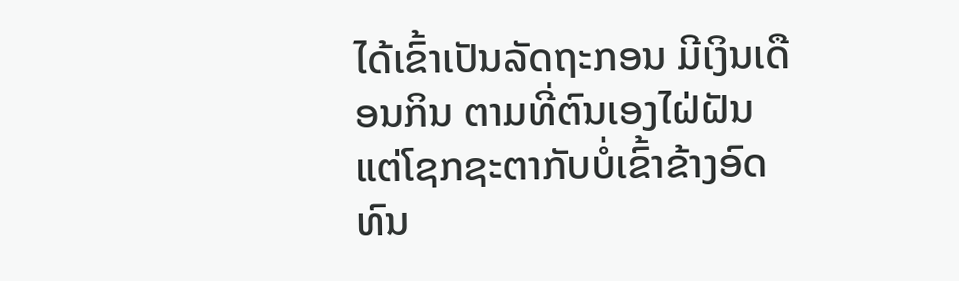ໄດ້ເຂົ້າເປັນລັດຖະກອນ ມີເງິນເດືອນກິນ ຕາມທີ່ຕົນເອງໄຝ່ຝັນ ແຕ່ໂຊກຊະຕາກັບບໍ່ເຂົ້າຂ້າງອົດທົນ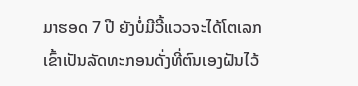ມາຮອດ 7 ປີ ຍັງບໍ່ມີວີ້ແວວຈະໄດ້ໂຕເລກເຂົ້າເປັນລັດທະກອນດັ່ງທີ່ຕົນເອງຝັນໄວ້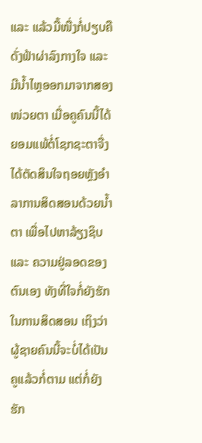ແລະ ແລ້ວມື້ໜື່ງກໍ່ປຽບຄືດັ່ງຟ້າຜ່າລົງກາງໃຈ ແລະ ມີນ້ຳໄຫຼອອກມາຈາກສອງໜ່ວຍຕາ ເມື່ອຄູຄົນນີ້ໄດ້ຍອມແພ້ຕໍ່ໂຊກຊະຕາຈື່ງໄດ້ຕັດສິນໃຈຖອຍຫຼັງອຳລາການສິດສອນດ້ວຍນ້ຳຕາ ເພື່ອໄປຫາລ້ຽງຊິບ ແລະ ຄວາມຢູ່ລອດຂອງຕົນເອງ ທັງທີ່ໃຈກໍ່ຍັງຮັກໃນການສິດສອນ ເຖິງວ່າຜູ້ຊາຍຄົນນີ້ຈະບໍ່ໄດ້ເປັນຄູແລ້ວກໍ່ຕາມ ແຕ່ກໍ່ຍັງຮັກ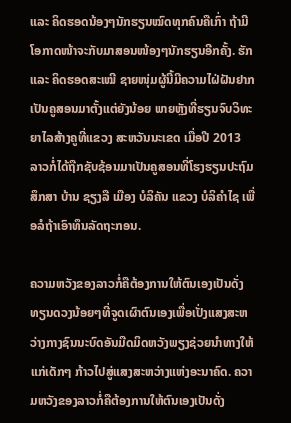ແລະ ຄິດຮອດນ້ອງໆນັກຮຽນໝົດທຸກຄົນຄືເກົ່າ ຖ້າມີໂອກາດໜ້າຈະກັບມາສອນໜ້ອງໆນັກຮຽນອີກຄັ້ງ. ຮັກ ແລະ ຄິດຮອດສະເໝີ ຊາຍໜຸ່ມຜູ້ນີ້ມີຄວາມໄຝ່ຝັນຢາກເປັນຄູສອນມາຕັ້ງແຕ່ຍັງນ້ອຍ ພາຍຫຼັງທີ່ຮຽນຈົບວິທະຍາໄລສ້າງຄູທີ່ແຂວງ ສະຫວັນນະເຂດ ເມື່ອປີ 2013 ລາວກໍ່ໄດ້ຖືກຊັບຊ້ອນມາເປັນຄູສອນທີ່ໂຮງຮຽນປະຖົມສຶກສາ ບ້ານ ຊຽງລື ເມືອງ ບໍລິຄັນ ແຂວງ ບໍລິຄຳໄຊ ເພື່ອລໍຖ້າເອົາທຶນລັດຖະກອນ.

ຄວາມຫວັງຂອງລາວກໍ່ຄືຕ້ອງການໃຫ້ຕົນເອງເປັນດັ່ງທຽນດວງນ້ອຍໆທີ່ຈູດເຜົາຕົນເອງເພື່ອເປັ່ງແສງສະຫວ່າງກາງຊົນນະບົດອັນມືດມິດຫວັງພຽງຊ່ວຍນຳທາງໃຫ້ແກ່ເດັກໆ ກ້າວໄປສູ່ແສງສະຫວ່າງແຫ່ງອະນາຄົດ. ຄວາມຫວັງຂອງລາວກໍ່ຄືຕ້ອງການໃຫ້ຕົນເອງເປັນດັ່ງ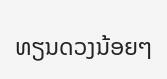ທຽນດວງນ້ອຍໆ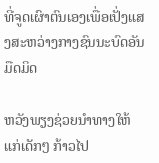ທີ່ຈູດເຜົາຕົນເອງເພື່ອເປັ່ງແສງສະຫວ່າງກາງຊົນນະບົດອັນມືດມິດ

ຫວັງພຽງຊ່ວຍນຳທາງໃຫ້ແກ່ເດັກໆ ກ້າວໄປ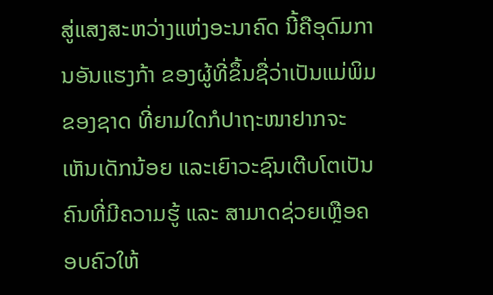ສູ່ແສງສະຫວ່າງແຫ່ງອະນາຄົດ ນີ້ຄືອຸດົມການອັນແຮງກ້າ ຂອງຜູ້ທີ່ຂຶ້ນຊື່ວ່າເປັນແມ່ພິມຂອງຊາດ ທີ່ຍາມໃດກໍປາຖະໜາຢາກຈະເຫັນເດັກນ້ອຍ ແລະເຍົາວະຊົນເຕີບໂຕເປັນຄົນທີ່ມີຄວາມຮູ້ ແລະ ສາມາດຊ່ວຍເຫຼືອຄອບຄົວໃຫ້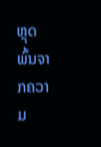ຫຼຸດພົ້ນຈາກຄວາມ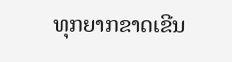ທຸກຍາກຂາດເຂີນ